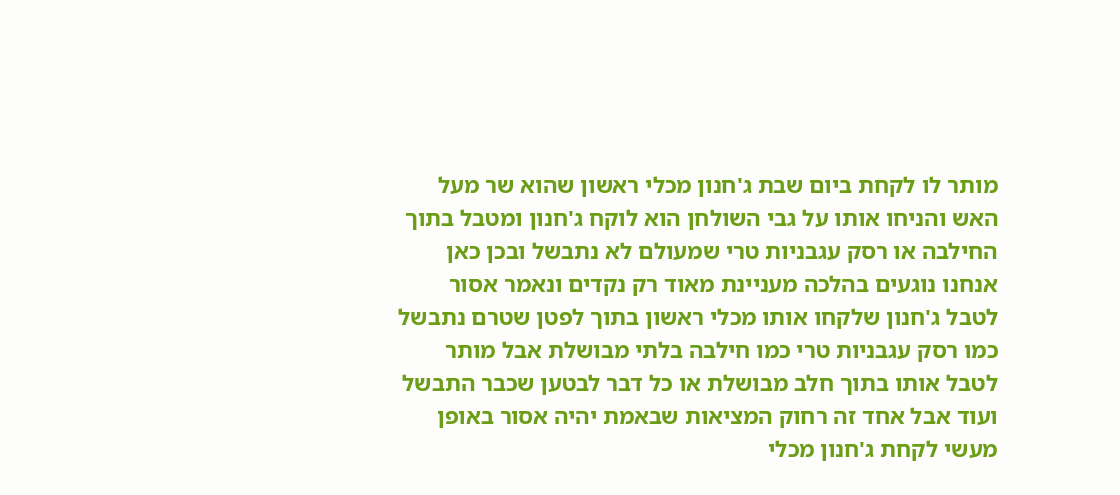מותר לו לקחת ביום שבת ג'חנון מכלי ראשון שהוא שר מעל האש והניחו אותו על גבי השולחן הוא לוקח ג'חנון ומטבל בתוך החילבה או רסק עגבניות טרי שמעולם לא נתבשל ובכן כאן אנחנו נוגעים בהלכה מעניינת מאוד רק נקדים ונאמר אסור לטבל ג'חנון שלקחו אותו מכלי ראשון בתוך לפטן שטרם נתבשל כמו רסק עגבניות טרי כמו חילבה בלתי מבושלת אבל מותר לטבל אותו בתוך חלב מבושלת או כל דבר לבטען שכבר התבשל ועוד אבל אחד זה רחוק המציאות שבאמת יהיה אסור באופן מעשי לקחת ג'חנון מכלי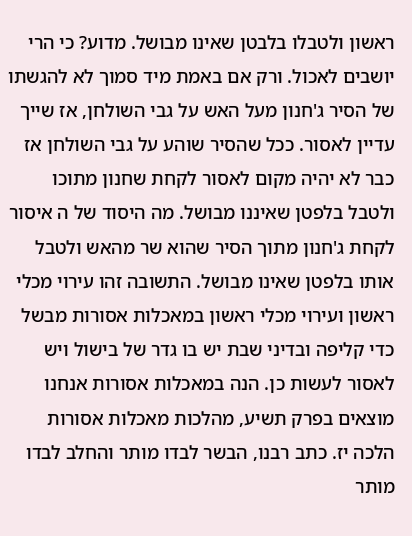ראשון ולטבלו בלבטן שאינו מבושל. מדוע? כי הרי יושבים לאכול. ורק אם באמת מיד סמוך לא להגשתו של הסיר ג'חנון מעל האש על גבי השולחן, אז שייך עדיין לאסור. ככל שהסיר שוהע על גבי השולחן אז כבר לא יהיה מקום לאסור לקחת שחנון מתוכו ולטבל בלפטן שאיננו מבושל. מה היסוד של ה איסור לקחת ג'חנון מתוך הסיר שהוא שר מהאש ולטבל אותו בלפטן שאינו מבושל. התשובה זהו עירוי מכלי ראשון ועירוי מכלי ראשון במאכלות אסורות מבשל כדי קליפה ובדיני שבת יש בו גדר של בישול ויש לאסור לעשות כן. הנה במאכלות אסורות אנחנו מוצאים בפרק תשיע, מהלכות מאכלות אסורות הלכה יז. כתב רבנו, הבשר לבדו מותר והחלב לבדו מותר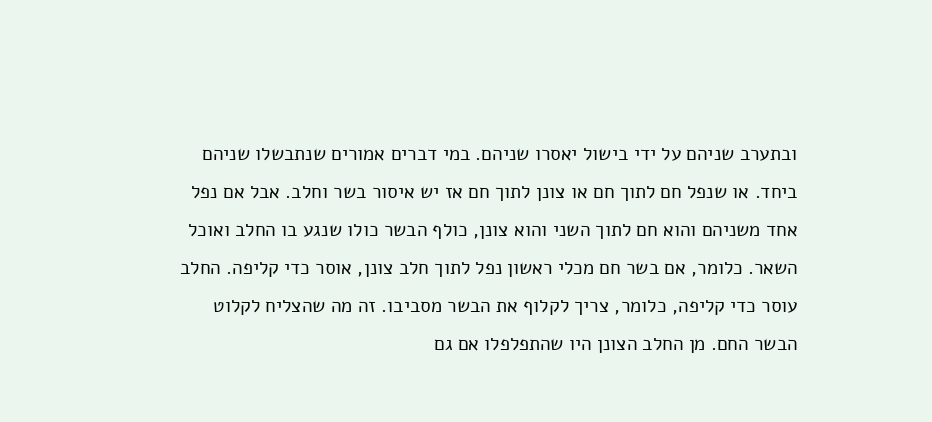ובתערב שניהם על ידי בישול יאסרו שניהם. במי דברים אמורים שנתבשלו שניהם ביחד. או שנפל חם לתוך חם או צונן לתוך חם אז יש איסור בשר וחלב. אבל אם נפל אחד משניהם והוא חם לתוך השני והוא צונן, כולף הבשר כולו שנגע בו החלב ואוכל השאר. כלומר, אם בשר חם מכלי ראשון נפל לתוך חלב צונן, אוסר כדי קליפה. החלב עוסר כדי קליפה, כלומר, צריך לקלוף את הבשר מסביבו. זה מה שהצליח לקלוט הבשר החם. מן החלב הצונן היו שהתפלפלו אם גם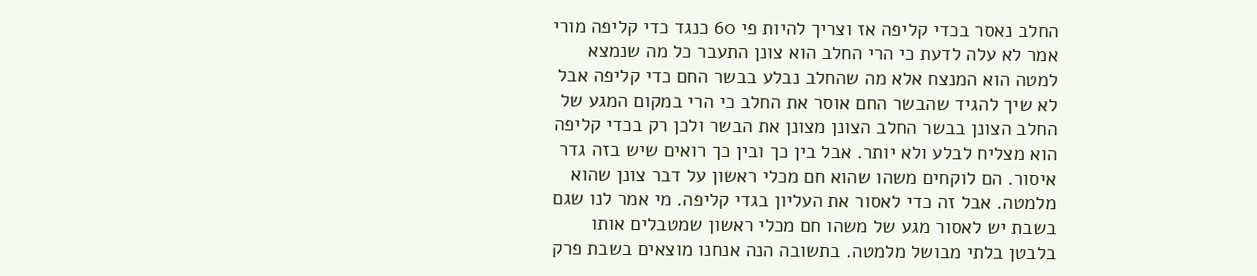החלב נאסר בכדי קליפה אז וצריך להיות פי 60 כנגד כדי קליפה מורי אמר לא עלה לדעת כי הרי החלב הוא צונן התעבר כל מה שנמצא למטה הוא המנצח אלא מה שהחלב נבלע בבשר החם כדי קליפה אבל לא שיך להגיד שהבשר החם אוסר את החלב כי הרי במקום המגע של החלב הצונן בבשר החלב הצונן מצונן את הבשר ולכן רק בכדי קליפה הוא מצליח לבלע ולא יותר. אבל בין כך ובין כך רואים שיש בזה גדר איסור. הם לוקחים משהו שהוא חם מכלי ראשון על דבר צונן שהוא מלמטה. אבל זה כדי לאסור את העליון בגדי קליפה. מי אמר לנו שגם בשבת יש לאסור מגע של משהו חם מכלי ראשון שמטבלים אותו בלבטן בלתי מבושל מלמטה. בתשובה הנה אנחנו מוצאים בשבת פרק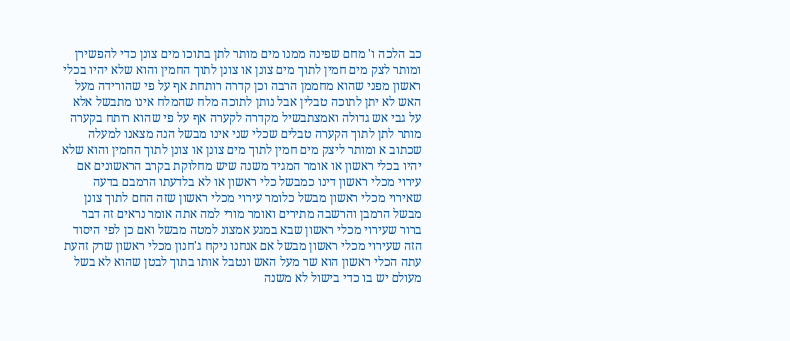כב הלכה ו' מחם שפינה ממנו מים מותר לתן בתוכו מים צונן כדי להפשירן ומותר לצק מים חמין לתוך מים צונן או צונן לתוך החמין והוא שלא יהיו בכלי ראשון מפני שהוא מחממן הרבה וכן קדרה רותחת אף על פי שהורידה מעל האש לא יתן לתוכה טבלין אבל נותן לתוכה מלח שהמלח אינו מתבשל אלא על גבי אש גדולה ואמצתבשיל מקדרה לקערה אף על פי שהוא רותח בקערה מותר לתן לתוך הקערה טבלים שכלי שני אינו מבשל הנה מצאנו למעלה שכתוב א ומותר ליצק מים חמין לתוך מים צונן או צונן לתוך החמין והוא שלא יהיו בכלי ראשון או אומר המגיד משנה שיש מחלוקת בקרב הראשונים אם עירוי מכלי ראשון דינו כמבשל כלי ראשון או לא בלדעתו הרמבם בדעה שאירוי מכלי ראשון מבשל כלומר עירוי מכלי ראשון שזה החם לתוך צונן מבשל הרמבן והרשבה מתירים ואומר מורי למה אתה אומר נראים זה דבר ברור שעירוי מכלי ראשון שבא במגע אמצונ למטה מבשל ואם כן לפי היסוד הזה שעירוי מכלי ראשון מבשל אם אנחנו ניקח ג'חנון מכלי ראשון שרק זהעת עתה הכלי ראשון הוא שר מעל האש ונטבל אותו בתוך לבטן שהוא לא בשל מעולם יש בו כדי בישול לא משנה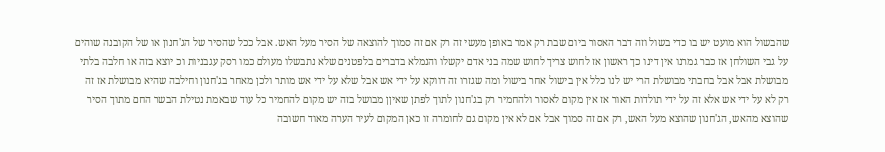שהבשול הוא מועט יש בו כדי בשול וזה דבר האסור ביום שבת רק אמר באופן מעשי זה רק אם זה סמוך להוצאה של הסיר מעל האש. אבל ככל שהסיר של הג'חנון או של הקובנה שוהים על גבי השולחן אז כבר גמרנו אין דינו כך ראשון אז לחוש צריך לחוש שמה בני אדם יקשלו והנמלא בדברים בלפטנים שלא נתבשלו מעולם כמו רסק עגבניות וכ יוצא בזה או חלבה בלתי מבושלת אבל אבל בחבתי מבושלת הרי יש לנו כלל אין בישול אחר בישול ומה שגזרו זה דווקא על ידי אש אבל שלא על ידי אש מותר ולכן מאחר בג'חנון וחילבה שהיא מבושלת אז זה רק לא על ידי אש אלא זה על ידי תולדות האור אז אין מקום לאסור ולהחמיר רק בג'חנון לתוך לפתן שאיןן מבושל בזה יש מקום להחמיר כל עוד שבאמת נטילת הבשר החם מתוך הסיר שהוצא מהאש, הג'חנון שהוצא מעל האש, רק אם זה סמוך אבל אם לא אין מקום גם לחומרה זו כאן המקום לעיר הערה מאוד חשובה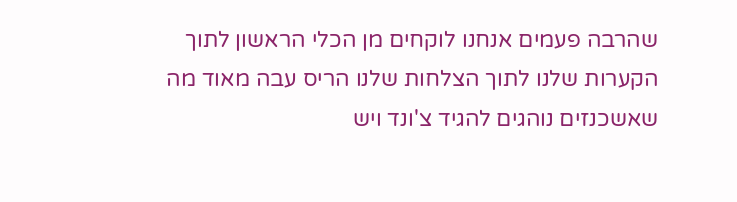שהרבה פעמים אנחנו לוקחים מן הכלי הראשון לתוך הקערות שלנו לתוך הצלחות שלנו הריס עבה מאוד מה שאשכנזים נוהגים להגיד צ'ונד ויש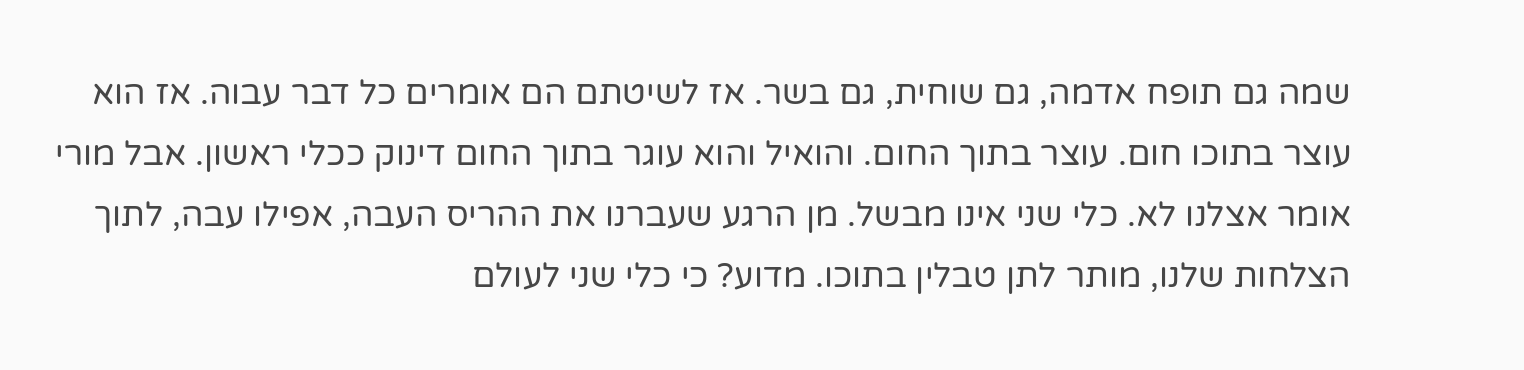שמה גם תופח אדמה, גם שוחית, גם בשר. אז לשיטתם הם אומרים כל דבר עבוה. אז הוא עוצר בתוכו חום. עוצר בתוך החום. והואיל והוא עוגר בתוך החום דינוק ככלי ראשון. אבל מורי אומר אצלנו לא. כלי שני אינו מבשל. מן הרגע שעברנו את ההריס העבה, אפילו עבה, לתוך הצלחות שלנו, מותר לתן טבלין בתוכו. מדוע? כי כלי שני לעולם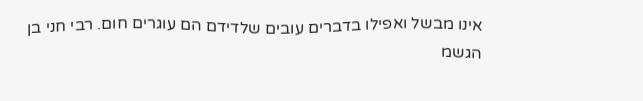אינו מבשל ואפילו בדברים עובים שלדידם הם עוגרים חום. רבי חני בן הגשמ